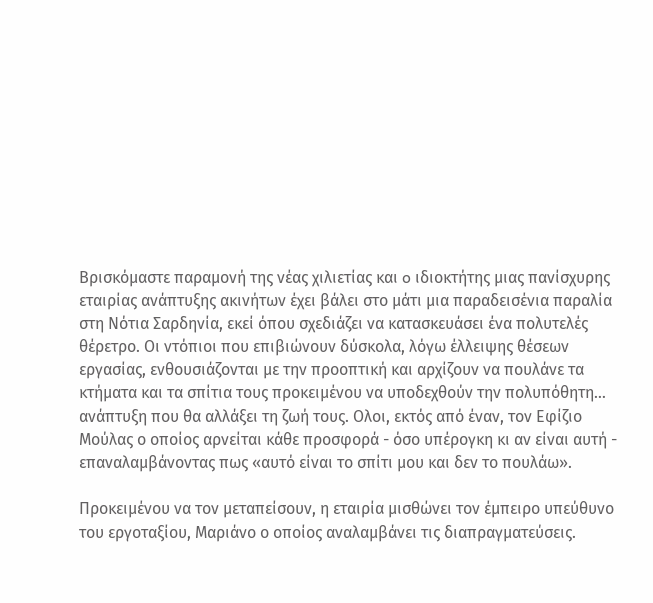Βρισκόμαστε παραμονή της νέας χιλιετίας και o ιδιοκτήτης μιας πανίσχυρης εταιρίας ανάπτυξης ακινήτων έχει βάλει στο μάτι μια παραδεισένια παραλία στη Νότια Σαρδηνία, εκεί όπου σχεδιάζει να κατασκευάσει ένα πολυτελές θέρετρο. Οι ντόπιοι που επιβιώνουν δύσκολα, λόγω έλλειψης θέσεων εργασίας, ενθουσιάζονται με την προοπτική και αρχίζουν να πουλάνε τα κτήματα και τα σπίτια τους προκειμένου να υποδεχθούν την πολυπόθητη… ανάπτυξη που θα αλλάξει τη ζωή τους. Ολοι, εκτός από έναν, τον Εφίζιο Μούλας ο οποίος αρνείται κάθε προσφορά - όσο υπέρογκη κι αν είναι αυτή - επαναλαμβάνοντας πως «αυτό είναι το σπίτι μου και δεν το πουλάω».

Προκειμένου να τον μεταπείσουν, η εταιρία μισθώνει τον έμπειρο υπεύθυνο του εργοταξίου, Μαριάνο ο οποίος αναλαμβάνει τις διαπραγματεύσεις.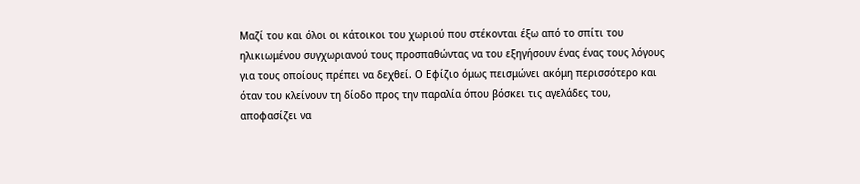Μαζί του και όλοι οι κάτοικοι του χωριού που στέκονται έξω από το σπίτι του ηλικιωμένου συγχωριανού τους προσπαθώντας να του εξηγήσουν ένας ένας τους λόγους για τους οποίους πρέπει να δεχθεί. Ο Εφίζιο όμως πεισμώνει ακόμη περισσότερο και όταν του κλείνουν τη δίοδο προς την παραλία όπου βόσκει τις αγελάδες του, αποφασίζει να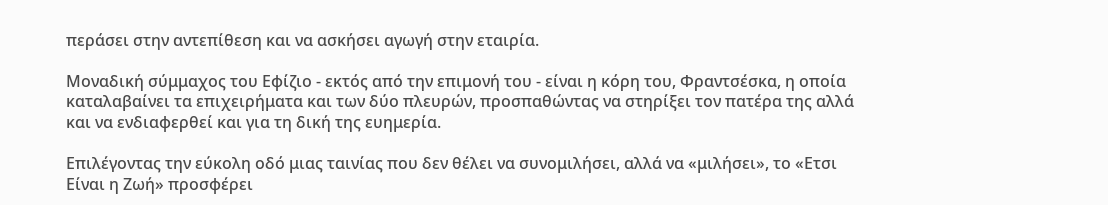περάσει στην αντεπίθεση και να ασκήσει αγωγή στην εταιρία.

Μοναδική σύμμαχος του Εφίζιο - εκτός από την επιμονή του - είναι η κόρη του, Φραντσέσκα, η οποία καταλαβαίνει τα επιχειρήματα και των δύο πλευρών, προσπαθώντας να στηρίξει τον πατέρα της αλλά και να ενδιαφερθεί και για τη δική της ευημερία.

Επιλέγοντας την εύκολη οδό μιας ταινίας που δεν θέλει να συνομιλήσει, αλλά να «μιλήσει», το «Ετσι Είναι η Ζωή» προσφέρει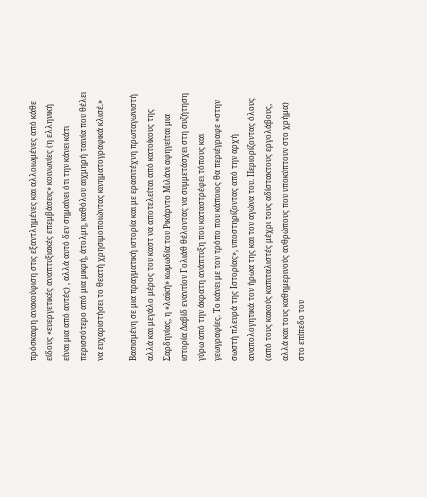πρόσκαιρη ανακούφιση στις εξαντλημένες και αλλοιωμένες από κάθε είδους «ευεργετικές αναπτυξιακές επεμβάσεις» κοινωνίες (η ελληνική είναι μια από αυτές) , αλλά αυτό δεν σημαίνει ότι την κάνει κάτι περισσότερο από μια μικρή, άτολμη, καθόλου αιχμηρή ταινία που θέλει να ευχαριστήσει το θεατή χρησιμοποιώντας κινηματογραφικά κλισέ.»

Βασισμένη σε μια πραγματική ιστορία και με ερασιτέχνη πρωταγωνιστή αλλά και μεγάλο μέρος του καστ να αποτελείται από κατοίκους της Σαρδηνίας, η «λαϊκή» κωμωδία του Ρικάρντο Μιλάνι αφηγείται μια ιστορία Δαβίδ εναντίον Γολιάθ θέλοντας να συμμετάσχει στη συζήτηση γύρω από την άκρατη ανάπτυξη που καταστρέφει τόπους και γεωγραφίες. Το κάνει με τον τρόπο που κάποιος θα περιέγραφε «στην σωστή πλευρά της Ιστορίας», υποστηρίζοντας από την αρχή αναπολογητικά τον ήρωα της και τον αγώνα του. Περιορίζοντας όλους (από τους κακούς καπιταλιστές μέχρι τους αδίστακτους εργολάβους, αλλά και τους καθημερινούς ανθρώπους που υποκύπτουν στο χρήμα) στο επίπεδο του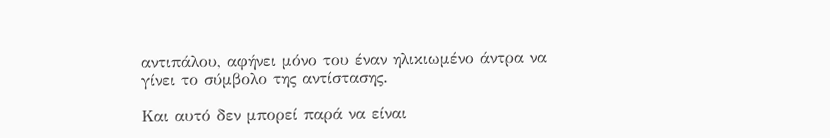αντιπάλου, αφήνει μόνο του έναν ηλικιωμένο άντρα να γίνει το σύμβολο της αντίστασης.

Και αυτό δεν μπορεί παρά να είναι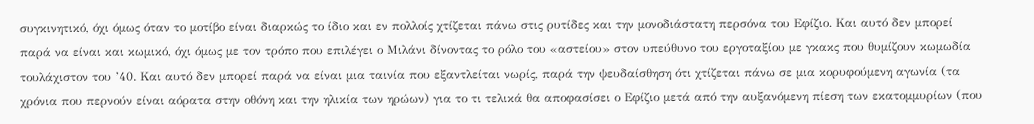συγκινητικό, όχι όμως όταν το μοτίβο είναι διαρκώς το ίδιο και εν πολλοίς χτίζεται πάνω στις ρυτίδες και την μονοδιάστατη περσόνα του Εφίζιο. Και αυτό δεν μπορεί παρά να είναι και κωμικό, όχι όμως με τον τρόπο που επιλέγει ο Μιλάνι δίνοντας το ρόλο του «αστείου» στον υπεύθυνο του εργοταξίου με γκακς που θυμίζουν κωμωδία τουλάχιστον του ’40. Και αυτό δεν μπορεί παρά να είναι μια ταινία που εξαντλείται νωρίς, παρά την ψευδαίσθηση ότι χτίζεται πάνω σε μια κορυφούμενη αγωνία (τα χρόνια που περνούν είναι αόρατα στην οθόνη και την ηλικία των ηρώων) για το τι τελικά θα αποφασίσει ο Εφίζιο μετά από την αυξανόμενη πίεση των εκατομμυρίων (που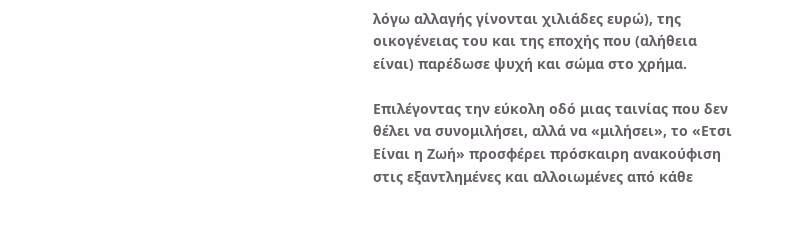λόγω αλλαγής γίνονται χιλιάδες ευρώ), της οικογένειας του και της εποχής που (αλήθεια είναι) παρέδωσε ψυχή και σώμα στο χρήμα.

Επιλέγοντας την εύκολη οδό μιας ταινίας που δεν θέλει να συνομιλήσει, αλλά να «μιλήσει», το «Ετσι Είναι η Ζωή» προσφέρει πρόσκαιρη ανακούφιση στις εξαντλημένες και αλλοιωμένες από κάθε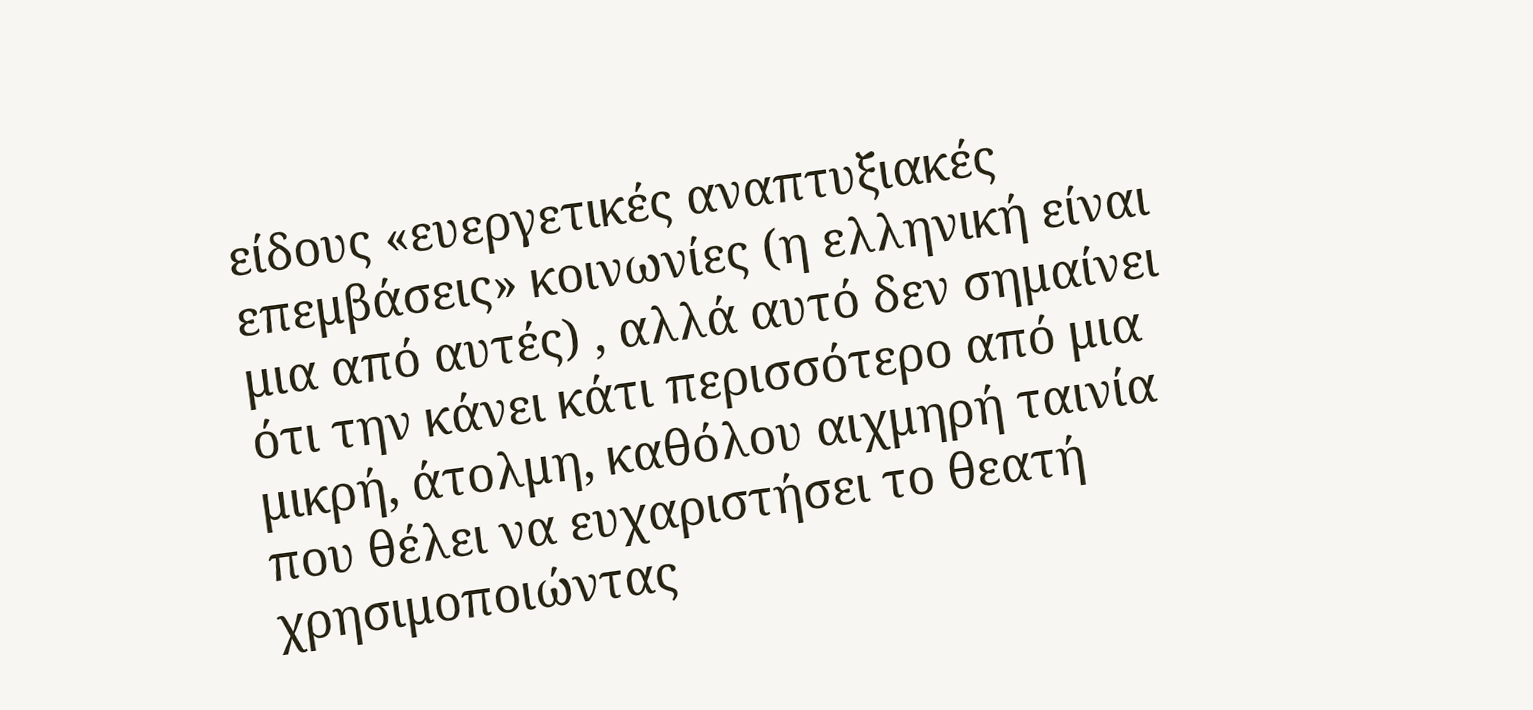είδους «ευεργετικές αναπτυξιακές επεμβάσεις» κοινωνίες (η ελληνική είναι μια από αυτές) , αλλά αυτό δεν σημαίνει ότι την κάνει κάτι περισσότερο από μια μικρή, άτολμη, καθόλου αιχμηρή ταινία που θέλει να ευχαριστήσει το θεατή χρησιμοποιώντας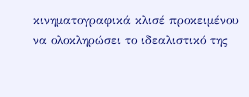κινηματογραφικά κλισέ προκειμένου να ολοκληρώσει το ιδεαλιστικό της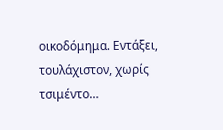οικοδόμημα. Εντάξει, τουλάχιστον, χωρίς τσιμέντο…